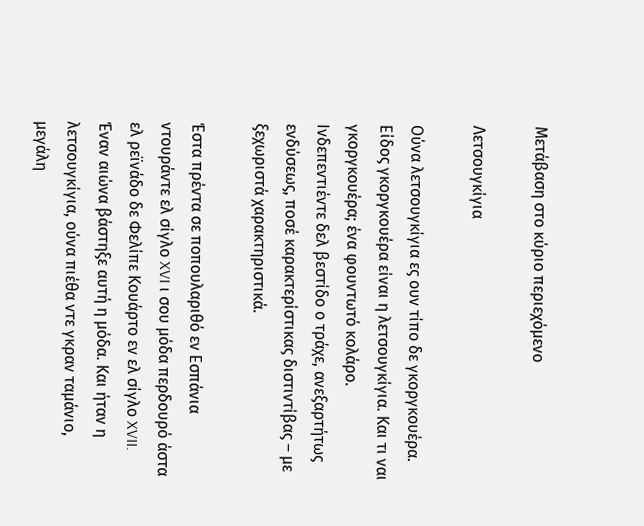Μετάβαση στο κύριο περιεχόμενο

Λετσουγκίγια

Ούνα λετσουγκίγια ες ουν τίπο δε γκοργκουέρα. Είδος γκοργκουέρα είναι η λετσουγκίγια. Και τι ναι γκοργκουέρα; ένα φουντωτό κολάρο. Ινδεπεντιέντε δελ βεστίδο ο τράχε, ανεξαρτήτως ενδύσεως, ποσέ καρακτερίστικας διστιντίβας – με ξεχωριστά χαρακτηριστικά.

Έστα πρέντα σε ποπουλαριθό εν Εσπάνια ντουράντε ελ σίγλο XVI ι σου μόδα περδουρό άστα ελ ρεϊνάδο δε Φελίπε Κουάρτο εν ελ σίγλο XVII. Έναν αιώνα βάστηξε αυτή η μόδα. Και ήταν η λετσουγκίγια, ούνα πιέθα ντε γκραν ταμάνιο, μεγάλη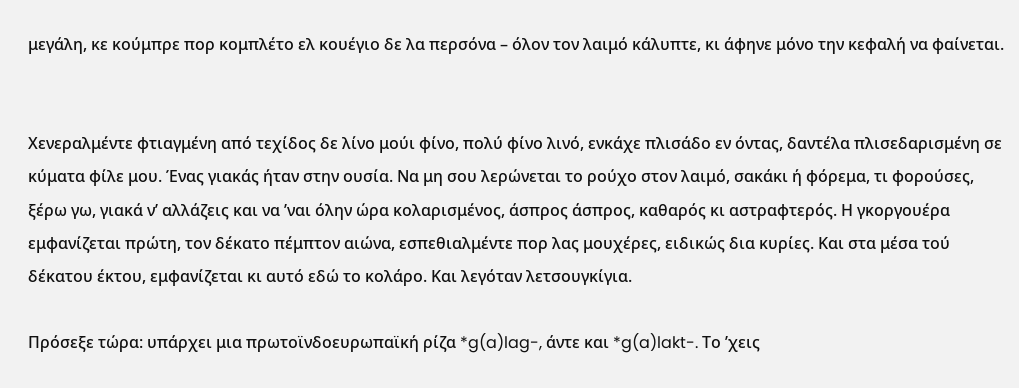μεγάλη, κε κούμπρε πορ κομπλέτο ελ κουέγιο δε λα περσόνα – όλον τον λαιμό κάλυπτε, κι άφηνε μόνο την κεφαλή να φαίνεται.


Χενεραλμέντε φτιαγμένη από τεχίδος δε λίνο μούι φίνο, πολύ φίνο λινό, ενκάχε πλισάδο εν όντας, δαντέλα πλισεδαρισμένη σε κύματα φίλε μου. Ένας γιακάς ήταν στην ουσία. Να μη σου λερώνεται το ρούχο στον λαιμό, σακάκι ή φόρεμα, τι φορούσες, ξέρω γω, γιακά ν’ αλλάζεις και να ’ναι όλην ώρα κολαρισμένος, άσπρος άσπρος, καθαρός κι αστραφτερός. Η γκοργουέρα εμφανίζεται πρώτη, τον δέκατο πέμπτον αιώνα, εσπεθιαλμέντε πορ λας μουχέρες, ειδικώς δια κυρίες. Και στα μέσα τού δέκατου έκτου, εμφανίζεται κι αυτό εδώ το κολάρο. Και λεγόταν λετσουγκίγια.

Πρόσεξε τώρα: υπάρχει μια πρωτοϊνδοευρωπαϊκή ρίζα *g(a)lag-, άντε και *g(a)lakt-. Το ’χεις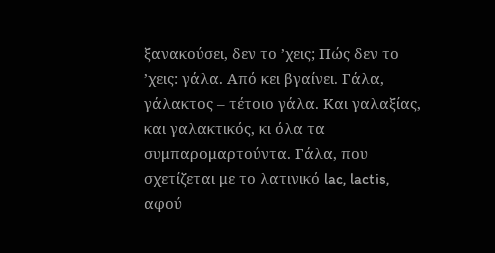ξανακούσει, δεν το ’χεις; Πώς δεν το ’χεις: γάλα. Από κει βγαίνει. Γάλα, γάλακτος – τέτοιο γάλα. Και γαλαξίας, και γαλακτικός, κι όλα τα συμπαρομαρτούντα. Γάλα, που σχετίζεται με το λατινικό lac, lactis, αφού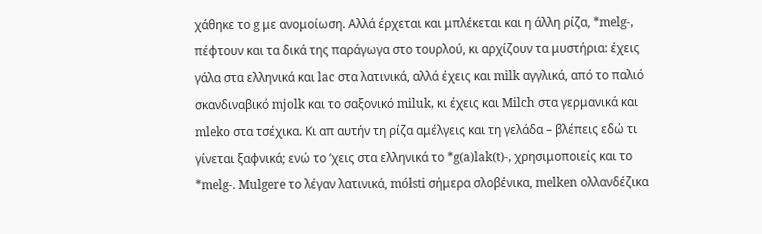χάθηκε το g με ανομοίωση. Αλλά έρχεται και μπλέκεται και η άλλη ρίζα, *melg-, πέφτουν και τα δικά της παράγωγα στο τουρλού, κι αρχίζουν τα μυστήρια: έχεις γάλα στα ελληνικά και lac στα λατινικά, αλλά έχεις και milk αγγλικά, από το παλιό σκανδιναβικό mjolk και το σαξονικό miluk, κι έχεις και Milch στα γερμανικά και mleko στα τσέχικα. Κι απ αυτήν τη ρίζα αμέλγεις και τη γελάδα – βλέπεις εδώ τι γίνεται ξαφνικά; ενώ το ’χεις στα ελληνικά το *g(a)lak(t)-, χρησιμοποιείς και το *melg-. Mulgere το λέγαν λατινικά, mółsti σήμερα σλοβένικα, melken ολλανδέζικα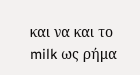και να και το milk ως ρήμα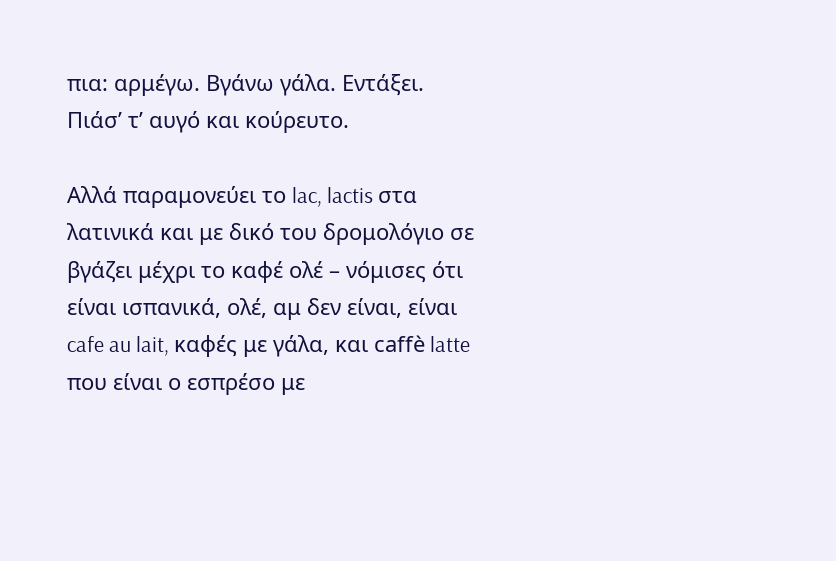πια: αρμέγω. Βγάνω γάλα. Εντάξει. Πιάσ’ τ’ αυγό και κούρευτο.

Αλλά παραμονεύει το lac, lactis στα λατινικά και με δικό του δρομολόγιο σε βγάζει μέχρι το καφέ ολέ – νόμισες ότι είναι ισπανικά, ολέ, αμ δεν είναι, είναι cafe au lait, καφές με γάλα, και caffè latte που είναι ο εσπρέσο με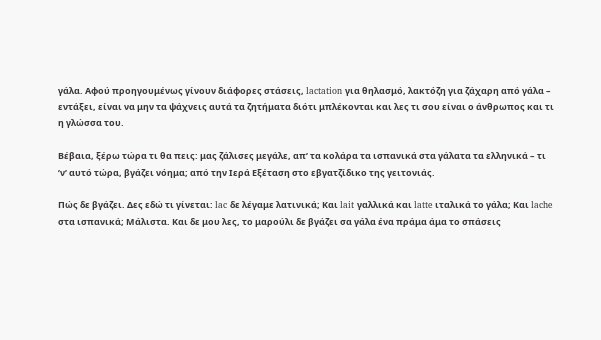γάλα. Αφού προηγουμένως γίνουν διάφορες στάσεις, lactation για θηλασμό, λακτόζη για ζάχαρη από γάλα – εντάξει, είναι να μην τα ψάχνεις αυτά τα ζητήματα διότι μπλέκονται και λες τι σου είναι ο άνθρωπος και τι η γλώσσα του.

Βέβαια, ξέρω τώρα τι θα πεις: μας ζάλισες μεγάλε, απ’ τα κολάρα τα ισπανικά στα γάλατα τα ελληνικά – τι ’ν’ αυτό τώρα, βγάζει νόημα; από την Ιερά Εξέταση στο εβγατζίδικο της γειτονιάς.

Πώς δε βγάζει. Δες εδώ τι γίνεται: lac δε λέγαμε λατινικά; Και lait γαλλικά και latte ιταλικά το γάλα; Και lache στα ισπανικά; Μάλιστα. Και δε μου λες, το μαρούλι δε βγάζει σα γάλα ένα πράμα άμα το σπάσεις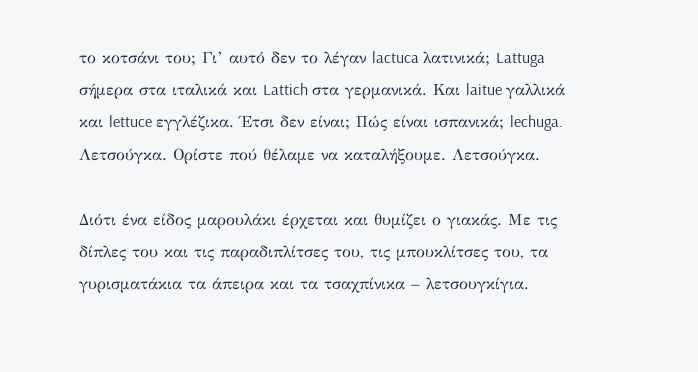το κοτσάνι του; Γι’ αυτό δεν το λέγαν lactuca λατινικά; Lattuga σήμερα στα ιταλικά και Lattich στα γερμανικά. Και laitue γαλλικά και lettuce εγγλέζικα. Έτσι δεν είναι; Πώς είναι ισπανικά; lechuga. Λετσούγκα. Ορίστε πού θέλαμε να καταλήξουμε. Λετσούγκα.

Διότι ένα είδος μαρουλάκι έρχεται και θυμίζει ο γιακάς. Με τις δίπλες του και τις παραδιπλίτσες του, τις μπουκλίτσες του, τα γυρισματάκια τα άπειρα και τα τσαχπίνικα – λετσουγκίγια.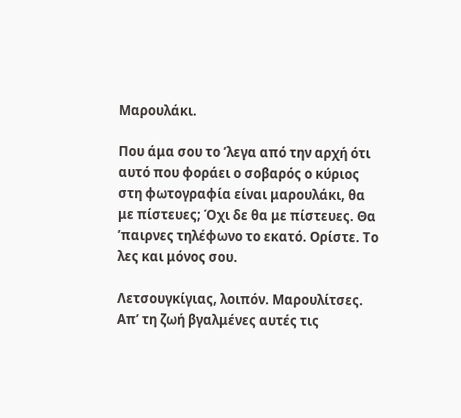Μαρουλάκι.

Που άμα σου το ’λεγα από την αρχή ότι αυτό που φοράει ο σοβαρός ο κύριος στη φωτογραφία είναι μαρουλάκι, θα με πίστευες; Όχι δε θα με πίστευες. Θα ’παιρνες τηλέφωνο το εκατό. Ορίστε. Το λες και μόνος σου.

Λετσουγκίγιας, λοιπόν. Μαρουλίτσες. Απ’ τη ζωή βγαλμένες αυτές τις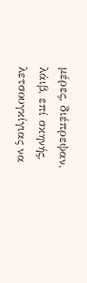μέρες, διέπρεψαν, λάιβ, επί σκηνής, λετσουγκίγιας να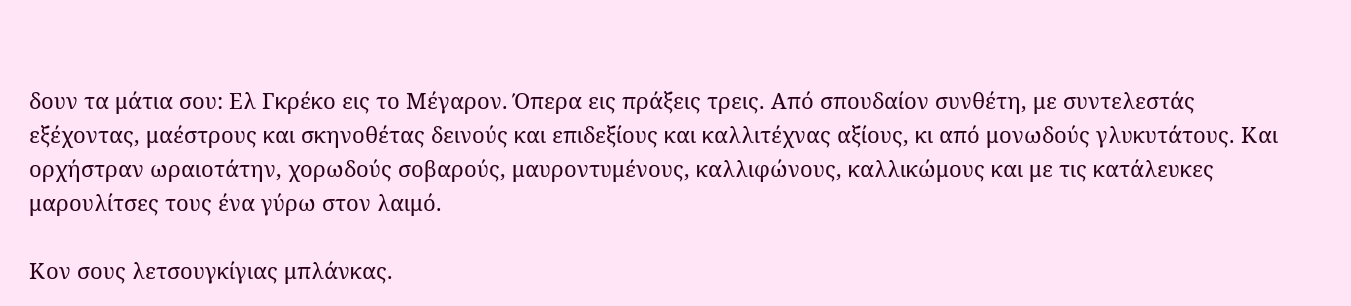δουν τα μάτια σου: Ελ Γκρέκο εις το Μέγαρον. Όπερα εις πράξεις τρεις. Από σπουδαίον συνθέτη, με συντελεστάς εξέχοντας, μαέστρους και σκηνοθέτας δεινούς και επιδεξίους και καλλιτέχνας αξίους, κι από μονωδούς γλυκυτάτους. Και ορχήστραν ωραιοτάτην, χορωδούς σοβαρούς, μαυροντυμένους, καλλιφώνους, καλλικώμους και με τις κατάλευκες μαρουλίτσες τους ένα γύρω στον λαιμό.

Κον σους λετσουγκίγιας μπλάνκας.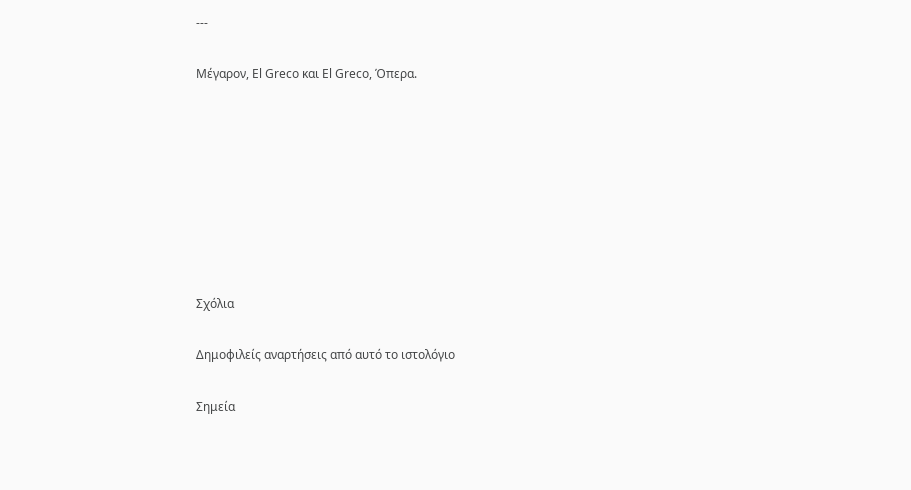---

Μέγαρον, El Greco και El Greco, Όπερα.








Σχόλια

Δημοφιλείς αναρτήσεις από αυτό το ιστολόγιο

Σημεία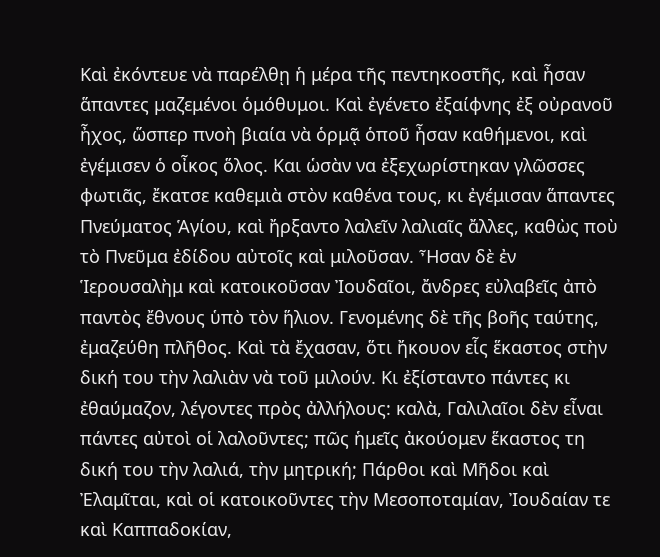Καὶ ἐκόντευε νὰ παρέλθῃ ἡ μέρα τῆς πεντηκοστῆς, καὶ ἦσαν ἅπαντες μαζεμένοι ὁμόθυμοι. Καὶ ἐγένετο ἐξαίφνης ἐξ οὐρανοῦ ἦχος, ὥσπερ πνοὴ βιαία νὰ ὁρμᾷ ὁποῦ ἦσαν καθήμενοι, καὶ ἐγέμισεν ὁ οἶκος ὅλος. Και ὡσὰν να ἐξεχωρίστηκαν γλῶσσες φωτιᾶς, ἔκατσε καθεμιὰ στὸν καθένα τους, κι ἐγέμισαν ἅπαντες Πνεύματος Ἁγίου, καὶ ἤρξαντο λαλεῖν λαλιαῖς ἄλλες, καθὼς ποὺ τὸ Πνεῦμα ἐδίδου αὐτοῖς καὶ μιλοῦσαν. Ἦσαν δὲ ἐν Ἱερουσαλὴμ καὶ κατοικοῦσαν Ἰουδαῖοι, ἄνδρες εὐλαβεῖς ἀπὸ παντὸς ἔθνους ὑπὸ τὸν ἥλιον. Γενομένης δὲ τῆς βοῆς ταύτης, ἐμαζεύθη πλῆθος. Καὶ τὰ ἔχασαν, ὅτι ἤκουον εἷς ἕκαστος στὴν δική του τὴν λαλιὰν νὰ τοῦ μιλούν. Κι ἐξίσταντο πάντες κι ἐθαύμαζον, λέγοντες πρὸς ἀλλήλους: καλὰ, Γαλιλαῖοι δὲν εἶναι πάντες αὐτοὶ οἱ λαλοῦντες; πῶς ἡμεῖς ἀκούομεν ἕκαστος τη δική του τὴν λαλιά, τὴν μητρική; Πάρθοι καὶ Μῆδοι καὶ Ἐλαμῖται, καὶ οἱ κατοικοῦντες τὴν Μεσοποταμίαν, Ἰουδαίαν τε καὶ Καππαδοκίαν,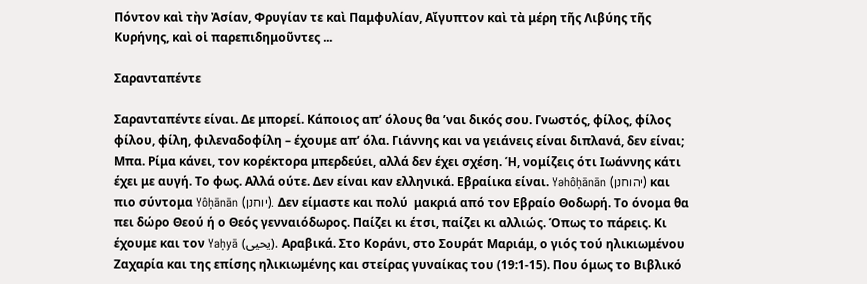Πόντον καὶ τὴν Ἀσίαν, Φρυγίαν τε καὶ Παμφυλίαν, Αἴγυπτον καὶ τὰ μέρη τῆς Λιβύης τῆς Κυρήνης, καὶ οἱ παρεπιδημοῦντες ...

Σαρανταπέντε

Σαρανταπέντε είναι. Δε μπορεί. Κάποιος απ’ όλους θα ’ναι δικός σου. Γνωστός, φίλος, φίλος φίλου, φίλη, φιλεναδοφίλη – έχουμε απ’ όλα. Γιάννης και να γειάνεις είναι διπλανά, δεν είναι; Μπα. Ρίμα κάνει, τον κορέκτορα μπερδεύει, αλλά δεν έχει σχέση. Ή, νομίζεις ότι Ιωάννης κάτι έχει με αυγή. Το φως. Αλλά ούτε. Δεν είναι καν ελληνικά. Εβραίικα είναι. Yəhôḥānān (יהוחנן) και πιο σύντομα Yôḥānān (יוחנן). Δεν είμαστε και πολύ  μακριά από τον Εβραίο Θοδωρή. Το όνομα θα πει δώρο Θεού ή ο Θεός γενναιόδωρος. Παίζει κι έτσι, παίζει κι αλλιώς. Όπως το πάρεις. Κι έχουμε και τον Yaḥyā (يحيى). Αραβικά. Στο Κοράνι, στο Σουράτ Μαριάμ, ο γιός τού ηλικιωμένου Ζαχαρία και της επίσης ηλικιωμένης και στείρας γυναίκας του (19:1-15). Που όμως το Βιβλικό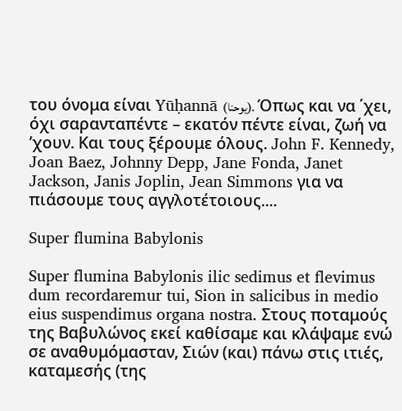του όνομα είναι Yūḥannā (يوحنا). Όπως και να ΄χει, όχι σαρανταπέντε – εκατόν πέντε είναι, ζωή να ’χουν. Και τους ξέρουμε όλους. John F. Kennedy, Joan Baez, Johnny Depp, Jane Fonda, Janet Jackson, Janis Joplin, Jean Simmons για να πιάσουμε τους αγγλοτέτοιους....

Super flumina Babylonis

Super flumina Babylonis ilic sedimus et flevimus dum recordaremur tui, Sion in salicibus in medio eius suspendimus organa nostra. Στους ποταμούς της Βαβυλώνος εκεί καθίσαμε και κλάψαμε ενώ σε αναθυμόμασταν, Σιών (και) πάνω στις ιτιές, καταμεσής (της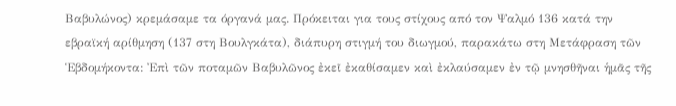Βαβυλώνος) κρεμάσαμε τα όργανά μας. Πρόκειται για τους στίχους από τον Ψαλμό 136 κατά την εβραϊκή αρίθμηση (137 στη Βουλγκάτα), διάπυρη στιγμή του διωγμού, παρακάτω στη Μετάφραση τῶν Ἑβδομήκοντα: Ἐπὶ τῶν ποταμῶν Βαβυλῶνος ἐκεῖ ἐκαθίσαμεν καὶ ἐκλαύσαμεν ἐν τῷ μνησθῆναι ἡμᾶς τῆς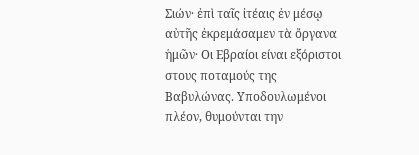Σιών· ἐπὶ ταῖς ἰτέαις ἐν μέσῳ αὐτῆς ἐκρεμάσαμεν τὰ ὄργανα ἡμῶν· Οι Εβραίοι είναι εξόριστοι στους ποταμούς της Βαβυλώνας. Υποδουλωμένοι πλέον, θυμούνται την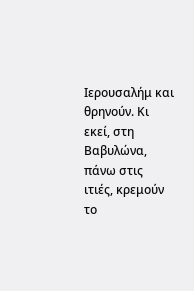Ιερουσαλήμ και θρηνούν. Κι εκεί, στη Βαβυλώνα, πάνω στις ιτιές, κρεμούν το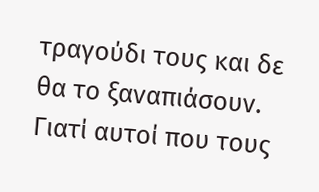τραγούδι τους και δε θα το ξαναπιάσουν. Γιατί αυτοί που τους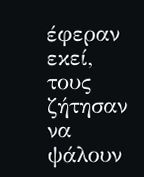έφεραν εκεί, τους ζήτησαν να ψάλουν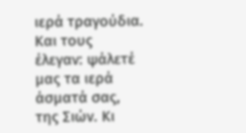ιερά τραγούδια. Και τους έλεγαν: ψάλετέ μας τα ιερά άσματά σας, της Σιών. Κι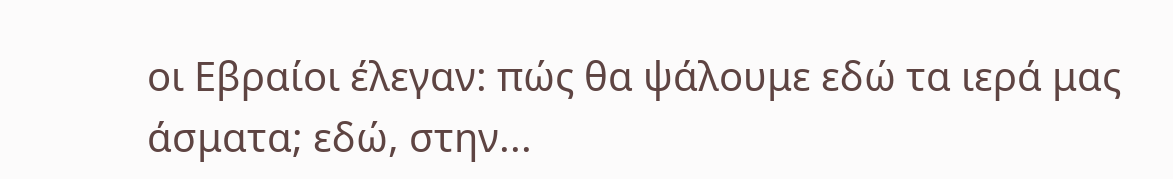οι Εβραίοι έλεγαν: πώς θα ψάλουμε εδώ τα ιερά μας άσματα; εδώ, στην...